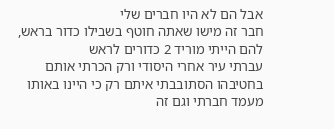אבל הם לא היו חברים שלי
חבר זה מישו שאתה חוטף בשבילו כדור בראש, להם הייתי מוריד 2 כדורים לראש
עברתי עיר אחרי היסודי ורק הכרתי אותם בחטיבהו הסתובבתי איתם רק כי היינו באותו מעמד חברתי וגם זה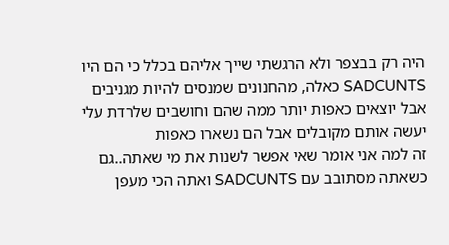היה רק בבצפר ולא הרגשתי שייך אליהם בכלל כי הם היו SADCUNTS כאלה, מהחנונים שמנסים להיות מגניבים אבל יוצאים כאפות יותר ממה שהם וחושבים שלרדת עלי יעשה אותם מקובלים אבל הם נשארו כאפות
זה למה אני אומר שאי אפשר לשנות את מי שאתה..גם כשאתה מסתובב עם SADCUNTS ואתה הכי מעפן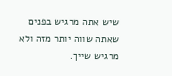שיש אתה מרגיש בפנים שאתה שווה יותר מזה ולא מרגיש שייך.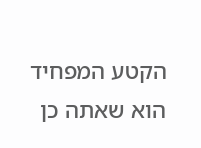הקטע המפחיד הוא שאתה כן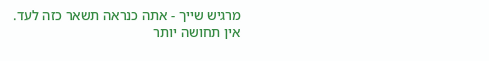מרגיש שייך - אתה כנראה תשאר כזה לעד.
אין תחושה יותר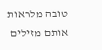טובה מלראות אותם מזילים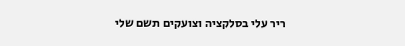ריר עלי בסלקציה וצועקים תשם שלי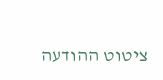ציטוט ההודעה